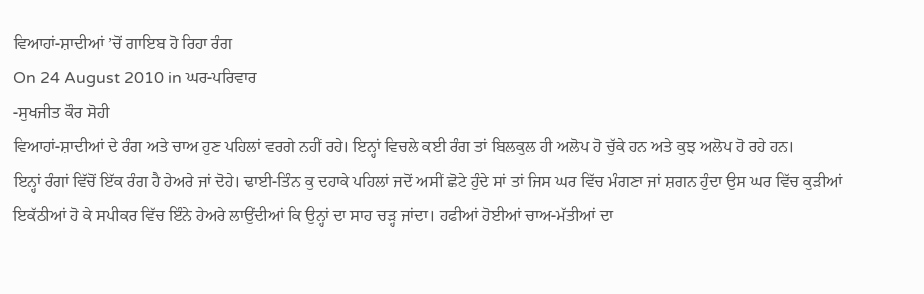ਵਿਆਹਾਂ-ਸ਼ਾਦੀਆਂ ’ਚੋਂ ਗਾਇਬ ਹੋ ਰਿਹਾ ਰੰਗ
On 24 August 2010 in ਘਰ-ਪਰਿਵਾਰ
-ਸੁਖਜੀਤ ਕੌਰ ਸੋਹੀ
ਵਿਆਹਾਂ-ਸ਼ਾਦੀਆਂ ਦੇ ਰੰਗ ਅਤੇ ਚਾਅ ਹੁਣ ਪਹਿਲਾਂ ਵਰਗੇ ਨਹੀਂ ਰਹੇ। ਇਨ੍ਹਾਂ ਵਿਚਲੇ ਕਈ ਰੰਗ ਤਾਂ ਬਿਲਕੁਲ ਹੀ ਅਲੋਪ ਹੋ ਚੁੱਕੇ ਹਨ ਅਤੇ ਕੁਝ ਅਲੋਪ ਹੋ ਰਹੇ ਹਨ।
ਇਨ੍ਹਾਂ ਰੰਗਾਂ ਵਿੱਚੋਂ ਇੱਕ ਰੰਗ ਹੈ ਹੇਅਰੇ ਜਾਂ ਦੋਹੇ। ਢਾਈ-ਤਿੰਨ ਕੁ ਦਹਾਕੇ ਪਹਿਲਾਂ ਜਦੋਂ ਅਸੀਂ ਛੋਟੇ ਹੁੰਦੇ ਸਾਂ ਤਾਂ ਜਿਸ ਘਰ ਵਿੱਚ ਮੰਗਣਾ ਜਾਂ ਸ਼ਗਨ ਹੁੰਦਾ ਉਸ ਘਰ ਵਿੱਚ ਕੁੜੀਆਂ ਇਕੱਠੀਆਂ ਹੋ ਕੇ ਸਪੀਕਰ ਵਿੱਚ ਇੰਨੇ ਹੇਅਰੇ ਲਾਉਂਦੀਆਂ ਕਿ ਉਨ੍ਹਾਂ ਦਾ ਸਾਹ ਚੜ੍ਹ ਜਾਂਦਾ। ਹਫੀਆਂ ਹੋਈਆਂ ਚਾਅ-ਮੱਤੀਆਂ ਦਾ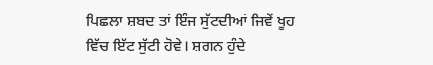ਪਿਛਲਾ ਸ਼ਬਦ ਤਾਂ ਇੰਜ ਸੁੱਟਦੀਆਂ ਜਿਵੇਂ ਖੂਹ ਵਿੱਚ ਇੱਟ ਸੁੱਟੀ ਹੋਵੇ। ਸ਼ਗਨ ਹੁੰਦੇ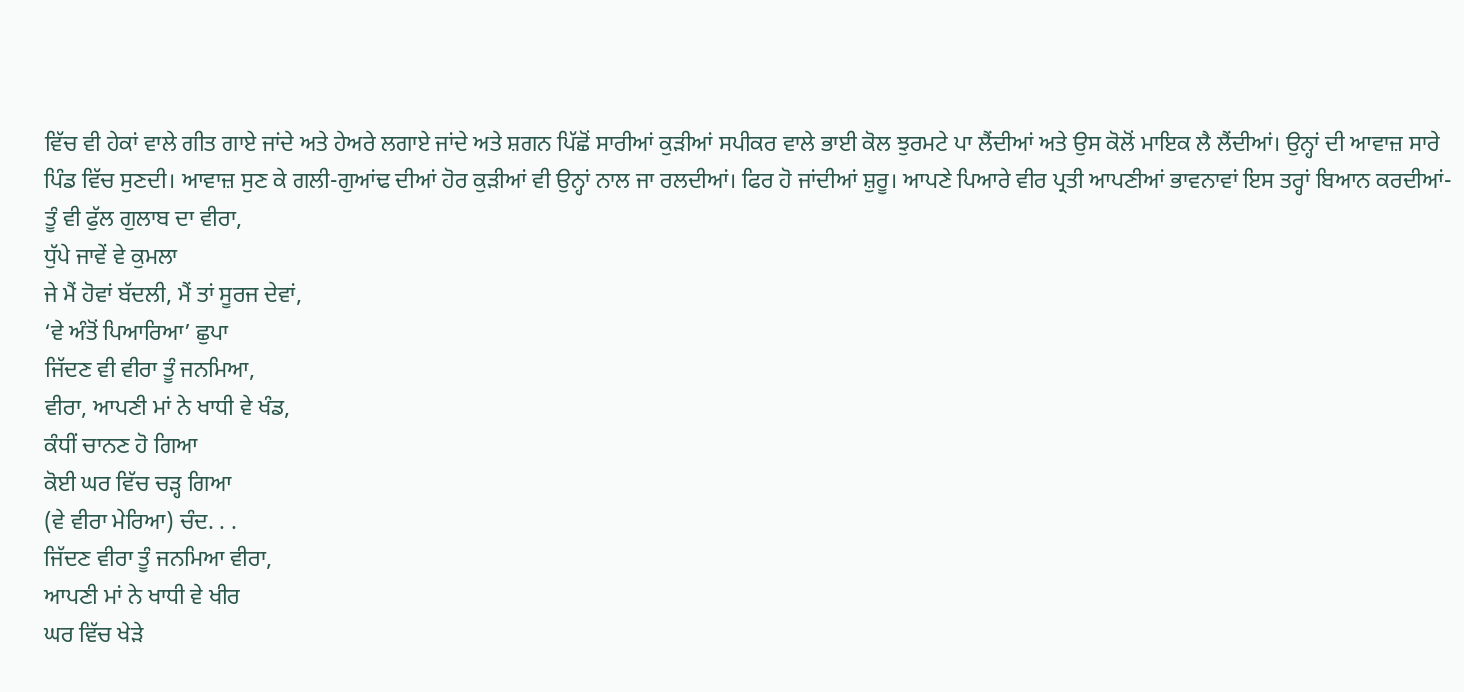ਵਿੱਚ ਵੀ ਹੇਕਾਂ ਵਾਲੇ ਗੀਤ ਗਾਏ ਜਾਂਦੇ ਅਤੇ ਹੇਅਰੇ ਲਗਾਏ ਜਾਂਦੇ ਅਤੇ ਸ਼ਗਨ ਪਿੱਛੋਂ ਸਾਰੀਆਂ ਕੁੜੀਆਂ ਸਪੀਕਰ ਵਾਲੇ ਭਾਈ ਕੋਲ ਝੁਰਮਟੇ ਪਾ ਲੈਂਦੀਆਂ ਅਤੇ ਉਸ ਕੋਲੋਂ ਮਾਇਕ ਲੈ ਲੈਂਦੀਆਂ। ਉਨ੍ਹਾਂ ਦੀ ਆਵਾਜ਼ ਸਾਰੇ ਪਿੰਡ ਵਿੱਚ ਸੁਣਦੀ। ਆਵਾਜ਼ ਸੁਣ ਕੇ ਗਲੀ-ਗੁਆਂਢ ਦੀਆਂ ਹੋਰ ਕੁੜੀਆਂ ਵੀ ਉਨ੍ਹਾਂ ਨਾਲ ਜਾ ਰਲਦੀਆਂ। ਫਿਰ ਹੋ ਜਾਂਦੀਆਂ ਸ਼ੁਰੂ। ਆਪਣੇ ਪਿਆਰੇ ਵੀਰ ਪ੍ਰਤੀ ਆਪਣੀਆਂ ਭਾਵਨਾਵਾਂ ਇਸ ਤਰ੍ਹਾਂ ਬਿਆਨ ਕਰਦੀਆਂ-
ਤੂੰ ਵੀ ਫੁੱਲ ਗੁਲਾਬ ਦਾ ਵੀਰਾ,
ਧੁੱਪੇ ਜਾਵੇਂ ਵੇ ਕੁਮਲਾ
ਜੇ ਮੈਂ ਹੋਵਾਂ ਬੱਦਲੀ, ਮੈਂ ਤਾਂ ਸੂਰਜ ਦੇਵਾਂ,
‘ਵੇ ਅੰਤੋਂ ਪਿਆਰਿਆ’ ਛੁਪਾ
ਜਿੱਦਣ ਵੀ ਵੀਰਾ ਤੂੰ ਜਨਮਿਆ,
ਵੀਰਾ, ਆਪਣੀ ਮਾਂ ਨੇ ਖਾਧੀ ਵੇ ਖੰਡ,
ਕੰਧੀਂ ਚਾਨਣ ਹੋ ਗਿਆ
ਕੋਈ ਘਰ ਵਿੱਚ ਚੜ੍ਹ ਗਿਆ
(ਵੇ ਵੀਰਾ ਮੇਰਿਆ) ਚੰਦ. . .
ਜਿੱਦਣ ਵੀਰਾ ਤੂੰ ਜਨਮਿਆ ਵੀਰਾ,
ਆਪਣੀ ਮਾਂ ਨੇ ਖਾਧੀ ਵੇ ਖੀਰ
ਘਰ ਵਿੱਚ ਖੇੜੇ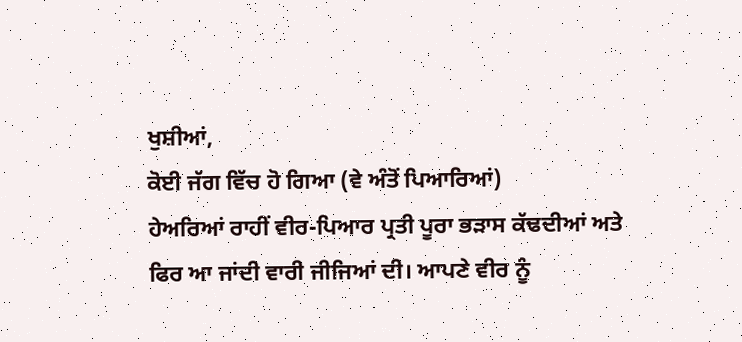ਖੁਸ਼ੀਆਂ,
ਕੋਈ ਜੱਗ ਵਿੱਚ ਹੋ ਗਿਆ (ਵੇ ਅੰਤੋਂ ਪਿਆਰਿਆਂ)
ਹੇਅਰਿਆਂ ਰਾਹੀਂ ਵੀਰ-ਪਿਆਰ ਪ੍ਰਤੀ ਪੂਰਾ ਭੜਾਸ ਕੱਢਦੀਆਂ ਅਤੇ ਫਿਰ ਆ ਜਾਂਦੀ ਵਾਰੀ ਜੀਜਿਆਂ ਦੀ। ਆਪਣੇ ਵੀਰ ਨੂੰ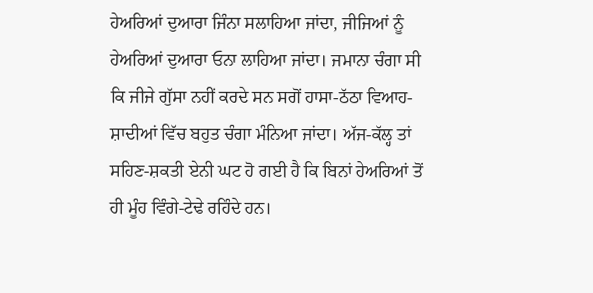ਹੇਅਰਿਆਂ ਦੁਆਰਾ ਜਿੰਨਾ ਸਲਾਹਿਆ ਜਾਂਦਾ, ਜੀਜਿਆਂ ਨੂੰ ਹੇਅਰਿਆਂ ਦੁਆਰਾ ਓਨਾ ਲਾਹਿਆ ਜਾਂਦਾ। ਜਮਾਨਾ ਚੰਗਾ ਸੀ ਕਿ ਜੀਜੇ ਗੁੱਸਾ ਨਹੀਂ ਕਰਦੇ ਸਨ ਸਗੋਂ ਹਾਸਾ-ਠੱਠਾ ਵਿਆਹ-ਸ਼ਾਦੀਆਂ ਵਿੱਚ ਬਹੁਤ ਚੰਗਾ ਮੰਨਿਆ ਜਾਂਦਾ। ਅੱਜ-ਕੱਲ੍ਹ ਤਾਂ ਸਹਿਣ-ਸ਼ਕਤੀ ਏਨੀ ਘਟ ਹੋ ਗਈ ਹੈ ਕਿ ਬਿਨਾਂ ਹੇਅਰਿਆਂ ਤੋਂ ਹੀ ਮੂੰਹ ਵਿੰਗੇ-ਟੇਢੇ ਰਹਿੰਦੇ ਹਨ।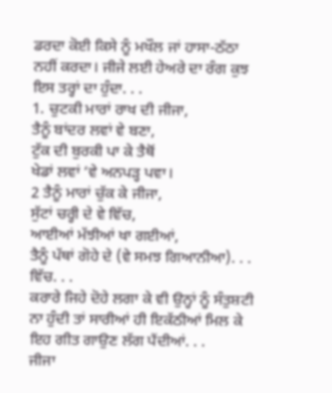ਡਰਦਾ ਕੋਈ ਕਿਸੇ ਨੂੰ ਮਖੌਲ ਜਾਂ ਹਾਸਾ-ਠੱਠਾ ਨਹੀਂ ਕਰਦਾ। ਜੀਜੇ ਲਈ ਹੇਅਰੇ ਦਾ ਰੰਗ ਕੁਝ ਇਸ ਤਰ੍ਹਾਂ ਦਾ ਹੁੰਦਾ. . .
1. ਚੁਟਕੀ ਮਾਰਾਂ ਰਾਖ ਦੀ ਜੀਜਾ,
ਤੈਨੂੰ ਬਾਂਦਰ ਲਵਾਂ ਵੇ ਬਣਾ,
ਟੁੱਕ ਦੀ ਬੁਰਕੀ ਪਾ ਕੇ ਤੈਥੋਂ
ਖੇਡਾਂ ਲਵਾਂ ‘ਵੇ ਅਨਪੜ੍ਹ ਪਵਾ।
2 ਤੈਨੂੰ ਮਾਰਾਂ ਚੁੱਕ ਕੇ ਜੀਜਾ,
ਸੁੱਟਾਂ ਚਰ੍ਹੀ ਦੇ ਵੇ ਵਿੱਚ,
ਆਈਆਂ ਮੱਝੀਆਂ ਖਾ ਗਈਆਂ,
ਤੈਨੂੰ ਪੱਥਾਂ ਗੋਹੇ ਦੇ (ਵੇ ਸਮਝ ਗਿਆਨੀਆ). . . ਵਿੱਚ. . .
ਕਰਾਰੇ ਜਿਹੇ ਦੋਹੇ ਲਗਾ ਕੇ ਵੀ ਉਨ੍ਹਾਂ ਨੂੰ ਸੰਤੁਸ਼ਟੀ ਨਾ ਹੁੰਦੀ ਤਾਂ ਸਾਰੀਆਂ ਹੀ ਇਕੱਠੀਆਂ ਮਿਲ ਕੇ ਇਹ ਗੀਤ ਗਾਉਣ ਲੱਗ ਪੈਂਦੀਆਂ. . .
ਜੀਜਾ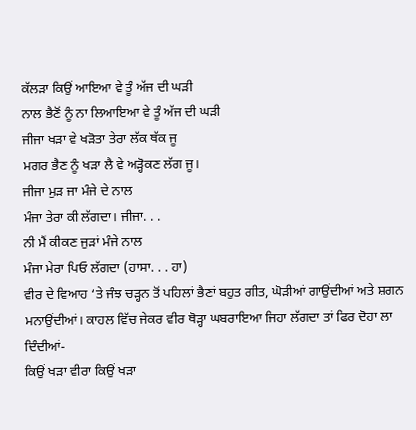ਕੱਲੜਾ ਕਿਉਂ ਆਇਆ ਵੇ ਤੂੰ ਅੱਜ ਦੀ ਘੜੀ
ਨਾਲ ਭੈਣੋਂ ਨੂੰ ਨਾ ਲਿਆਇਆ ਵੇ ਤੂੰ ਅੱਜ ਦੀ ਘੜੀ
ਜੀਜਾ ਖੜਾ ਵੇ ਖੜੋਤਾ ਤੇਰਾ ਲੱਕ ਥੱਕ ਜੂ
ਮਗਰ ਭੈਣ ਨੂੰ ਖੜਾ ਲੈ ਵੇ ਅੜ੍ਹੋਕਣ ਲੱਗ ਜੂ।
ਜੀਜਾ ਮੁੜ ਜਾ ਮੰਜੇ ਦੇ ਨਾਲ
ਮੰਜਾ ਤੇਰਾ ਕੀ ਲੱਗਦਾ। ਜੀਜਾ. . .
ਨੀ ਮੈਂ ਕੀਕਣ ਜੁੜਾਂ ਮੰਜੇ ਨਾਲ
ਮੰਜਾ ਮੇਰਾ ਪਿਓ ਲੱਗਦਾ (ਹਾਸਾ. . . ਹਾ)
ਵੀਰ ਦੇ ਵਿਆਹ ‘ਤੇ ਜੰਝ ਚੜ੍ਹਨ ਤੋਂ ਪਹਿਲਾਂ ਭੈਣਾਂ ਬਹੁਤ ਗੀਤ, ਘੋੜੀਆਂ ਗਾਉਂਦੀਆਂ ਅਤੇ ਸ਼ਗਨ ਮਨਾਉਂਦੀਆਂ। ਕਾਹਲ ਵਿੱਚ ਜੇਕਰ ਵੀਰ ਥੋੜ੍ਹਾ ਘਬਰਾਇਆ ਜਿਹਾ ਲੱਗਦਾ ਤਾਂ ਫਿਰ ਦੋਹਾ ਲਾ ਦਿੰਦੀਆਂ-
ਕਿਉਂ ਖੜਾ ਵੀਰਾ ਕਿਉਂ ਖੜਾ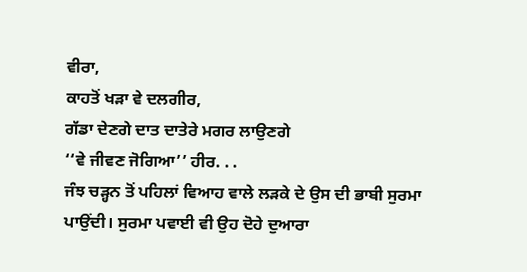ਵੀਰਾ,
ਕਾਹਤੋਂ ਖੜਾ ਵੇ ਦਲਗੀਰ,
ਗੱਡਾ ਦੇਣਗੇ ਦਾਤ ਦਾਤੇਰੇ ਮਗਰ ਲਾਉਣਗੇ
‘‘ਵੇ ਜੀਵਣ ਜੋਗਿਆ’’ ਹੀਰ. . .
ਜੰਝ ਚੜ੍ਹਨ ਤੋਂ ਪਹਿਲਾਂ ਵਿਆਹ ਵਾਲੇ ਲੜਕੇ ਦੇ ਉਸ ਦੀ ਭਾਬੀ ਸੁਰਮਾ ਪਾਉਂਦੀ। ਸੁਰਮਾ ਪਵਾਈ ਵੀ ਉਹ ਦੋਹੇ ਦੁਆਰਾ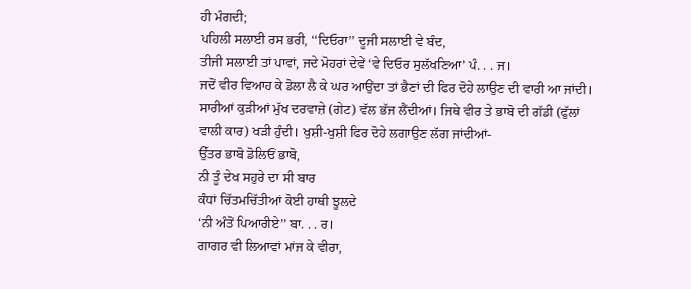ਹੀ ਮੰਗਦੀ;
ਪਹਿਲੀ ਸਲਾਈ ਰਸ ਭਰੀ, ‘‘ਦਿਓਰਾ’’ ਦੂਜੀ ਸਲਾਈ ਵੇ ਬੰਦ,
ਤੀਜੀ ਸਲਾਈ ਤਾਂ ਪਾਵਾਂ, ਜਦੇ ਮੋਹਰਾਂ ਦੇਵੇਂ ‘ਵੇ ਦਿਓਰ ਸੁਲੱਖਣਿਆ’ ਪੰ. . . ਜ।
ਜਦੋਂ ਵੀਰ ਵਿਆਹ ਕੇ ਡੋਲਾ ਲੈ ਕੇ ਘਰ ਆਉਂਦਾ ਤਾਂ ਭੈਣਾਂ ਦੀ ਫਿਰ ਦੋਹੇ ਲਾਉਣ ਦੀ ਵਾਰੀ ਆ ਜਾਂਦੀ। ਸਾਰੀਆਂ ਕੁੜੀਆਂ ਮੁੱਖ ਦਰਵਾਜ਼ੇ (ਗੇਟ) ਵੱਲ ਭੱਜ ਲੈਂਦੀਆਂ। ਜਿਥੇ ਵੀਰ ਤੇ ਭਾਬੋ ਦੀ ਗੱਡੀ (ਫੁੱਲਾਂ ਵਾਲੀ ਕਾਰ) ਖੜੀ ਹੁੰਦੀ। ਖੁਸ਼ੀ-ਖੁਸ਼ੀ ਫਿਰ ਦੋਹੇ ਲਗਾਉਣ ਲੱਗ ਜਾਂਦੀਆਂ-
ਉੱਤਰ ਭਾਬੋ ਡੋਲਿਓਂ ਭਾਬੋ,
ਨੀ ਤੂੰ ਦੇਖ ਸਹੁਰੇ ਦਾ ਸੀ ਬਾਰ
ਕੰਧਾਂ ਚਿੱਤਮਚਿੱਤੀਆਂ ਕੋਈ ਹਾਥੀ ਝੂਲਦੇ
‘ਨੀ ਅੰਤੋਂ ਪਿਆਰੀਏ’’ ਬਾ. . . ਰ।
ਗਾਗਰ ਵੀ ਲਿਆਵਾਂ ਮਾਂਜ ਕੇ ਵੀਰਾ,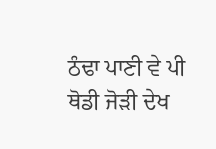ਠੰਢਾ ਪਾਣੀ ਵੇ ਪੀ
ਥੋਡੀ ਜੋੜੀ ਦੇਖ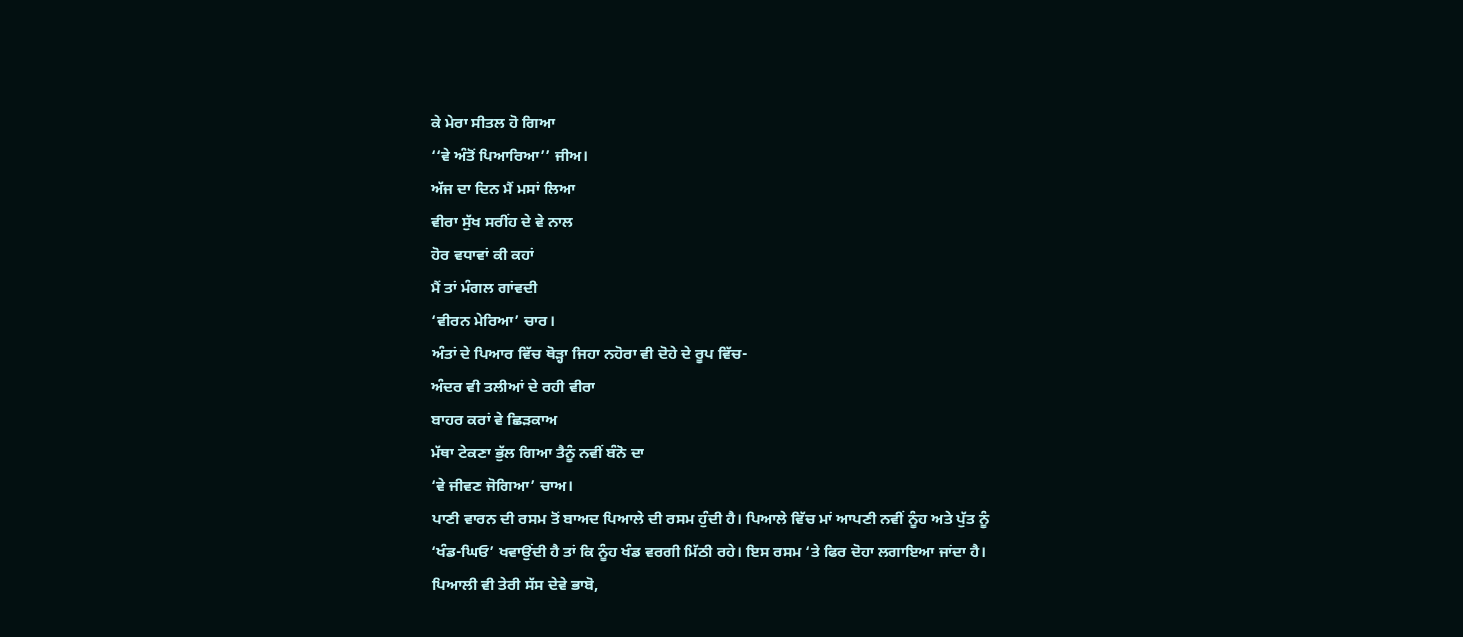ਕੇ ਮੇਰਾ ਸੀਤਲ ਹੋ ਗਿਆ
‘‘ਵੇ ਅੰਤੋਂ ਪਿਆਰਿਆ’’ ਜੀਅ।
ਅੱਜ ਦਾ ਦਿਨ ਮੈਂ ਮਸਾਂ ਲਿਆ
ਵੀਰਾ ਸੁੱਖ ਸਰੀਂਹ ਦੇ ਵੇ ਨਾਲ
ਹੋਰ ਵਧਾਵਾਂ ਕੀ ਕਹਾਂ
ਮੈਂ ਤਾਂ ਮੰਗਲ ਗਾਂਵਦੀ
‘ਵੀਰਨ ਮੇਰਿਆ’ ਚਾਰ।
ਅੰਤਾਂ ਦੇ ਪਿਆਰ ਵਿੱਚ ਥੋੜ੍ਹਾ ਜਿਹਾ ਨਹੋਰਾ ਵੀ ਦੋਹੇ ਦੇ ਰੂਪ ਵਿੱਚ-
ਅੰਦਰ ਵੀ ਤਲੀਆਂ ਦੇ ਰਹੀ ਵੀਰਾ
ਬਾਹਰ ਕਰਾਂ ਵੇ ਛਿੜਕਾਅ
ਮੱਥਾ ਟੇਕਣਾ ਭੁੱਲ ਗਿਆ ਤੈਨੂੰ ਨਵੀਂ ਬੰਨੋ ਦਾ
‘ਵੇ ਜੀਵਣ ਜੋਗਿਆ’ ਚਾਅ।
ਪਾਣੀ ਵਾਰਨ ਦੀ ਰਸਮ ਤੋਂ ਬਾਅਦ ਪਿਆਲੇ ਦੀ ਰਸਮ ਹੁੰਦੀ ਹੈ। ਪਿਆਲੇ ਵਿੱਚ ਮਾਂ ਆਪਣੀ ਨਵੀਂ ਨੂੰਹ ਅਤੇ ਪੁੱਤ ਨੂੰ ‘ਖੰਡ-ਘਿਓ’ ਖਵਾਉਂਦੀ ਹੈ ਤਾਂ ਕਿ ਨੂੰਹ ਖੰਡ ਵਰਗੀ ਮਿੱਠੀ ਰਹੇ। ਇਸ ਰਸਮ ‘ਤੇ ਫਿਰ ਦੋਹਾ ਲਗਾਇਆ ਜਾਂਦਾ ਹੈ।
ਪਿਆਲੀ ਵੀ ਤੇਰੀ ਸੱਸ ਦੇਵੇ ਭਾਬੋ,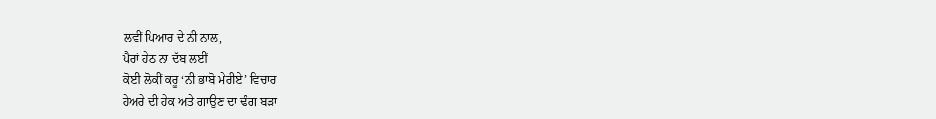ਲਵੀਂ ਪਿਆਰ ਦੇ ਨੀ ਨਾਲ,
ਪੈਰਾਂ ਹੇਠ ਨਾ ਦੱਬ ਲਈਂ
ਕੋਈ ਲੋਕੀਂ ਕਰੂ ‘ਨੀ ਭਾਬੋ ਮੇਰੀਏ’ ਵਿਚਾਰ
ਹੇਅਰੇ ਦੀ ਹੇਕ ਅਤੇ ਗਾਉਣ ਦਾ ਢੰਗ ਬੜਾ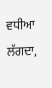ਵਧੀਆ ਲੱਗਦਾ,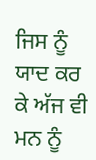ਜਿਸ ਨੂੰ ਯਾਦ ਕਰ ਕੇ ਅੱਜ ਵੀ ਮਨ ਨੂੰ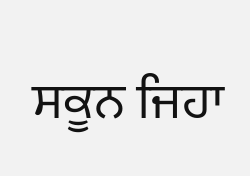ਸਕੂਨ ਜਿਹਾ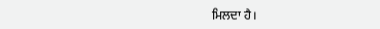ਮਿਲਦਾ ਹੈ।